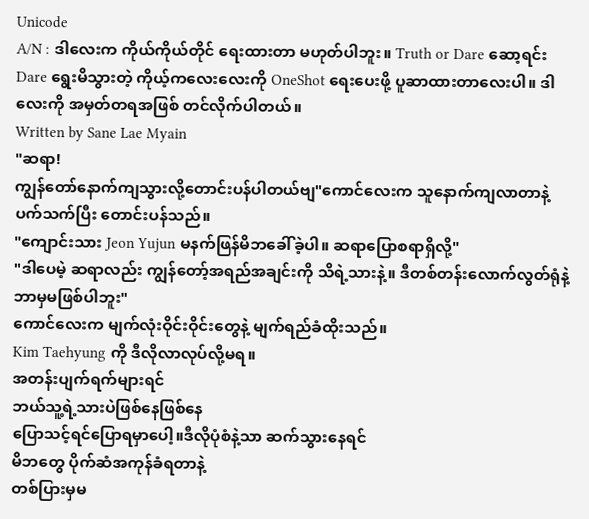Unicode
A/N : ဒါလေးက ကိုယ်ကိုယ်တိုင် ရေးထားတာ မဟုတ်ပါဘူး။ Truth or Dare ဆော့ရင်း Dare ရွေးမိသွားတဲ့ ကိုယ့်ကလေးလေးကို OneShot ရေးပေးဖို့ ပူဆာထားတာလေးပါ။ ဒါလေးကို အမှတ်တရအဖြစ် တင်လိုက်ပါတယ်။
Written by Sane Lae Myain
"ဆရာ!
ကျွန်တော်နောက်ကျသွားလို့တောင်းပန်ပါတယ်ဗျ"ကောင်လေးက သူနောက်ကျလာတာနဲ့ ပက်သက်ပြီး တောင်းပန်သည်။
"ကျောင်းသား Jeon Yujun မနက်ဖြန်မိဘခေါ်ခဲ့ပါ။ ဆရာပြောစရာရှိလို့"
"ဒါပေမဲ့ ဆရာလည်း ကျွန်တော့်အရည်အချင်းကို သိရဲ့သားနဲ့။ ဒီတစ်တန်းလောက်လွတ်ရုံနဲ့ ဘာမှမဖြစ်ပါဘူး"
ကောင်လေးက မျက်လုံးဝိုင်းဝိုင်းတွေနဲ့ မျက်ရည်ခံထိုးသည်။
Kim Taehyung ကို ဒီလိုလာလုပ်လို့မရ။
အတန်းပျက်ရက်များရင်
ဘယ်သူ့ရဲ့သားပဲဖြစ်နေဖြစ်နေ
ပြောသင့်ရင်ပြောရမှာပေါ့။ဒီလိုပုံစံနဲ့သာ ဆက်သွားနေရင်
မိဘတွေ ပိုက်ဆံအကုန်ခံရတာနဲ့
တစ်ပြားမှမ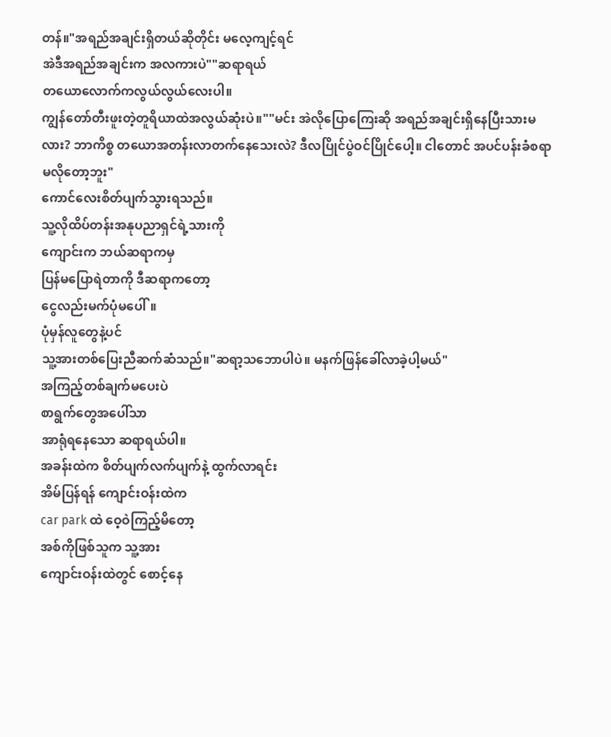တန်။"အရည်အချင်းရှိတယ်ဆိုတိုင်း မလေ့ကျင့်ရင်
အဲဒီအရည်အချင်းက အလကားပဲ""ဆရာရယ်
တယောလောက်ကလွယ်လွယ်လေးပါ။
ကျွန်တော်တီးဖူးတဲ့တူရိယာထဲအလွယ်ဆုံးပဲ။""မင်း အဲလိုပြောကြေးဆို အရည်အချင်းရှိနေပြီးသားမလား? ဘာကိစ္စ တယောအတန်းလာတက်နေသေးလဲ? ဒီလပြိုင်ပွဲဝင်ပြိုင်ပေါ့။ ငါတောင် အပင်ပန်းခံစရာမလိုတော့ဘူး"
ကောင်လေးစိတ်ပျက်သွားရသည်။
သူ့လိုထိပ်တန်းအနုပညာရှင်ရဲ့သားကို
ကျောင်းက ဘယ်ဆရာကမှ
ပြန်မပြောရဲတာကို ဒီဆရာကတော့
ငွေလည်းမက်ပုံမပေါ်။
ပုံမှန်လူတွေနဲ့ပင်
သူ့အားတစ်ပြေးညီဆက်ဆံသည်။"ဆရာ့သဘောပါပဲ။ မနက်ဖြန်ခေါ်လာခဲ့ပါ့မယ်"
အကြည့်တစ်ချက်မပေးပဲ
စာရွက်တွေအပေါ်သာ
အာရုံရနေသော ဆရာရယ်ပါ။
အခန်းထဲက စိတ်ပျက်လက်ပျက်နဲ့ ထွက်လာရင်း
အိမ်ပြန်ရန် ကျောင်းဝန်းထဲက
car park ထဲ ဝေ့ဝဲကြည့်မိတော့
အစ်ကိုဖြစ်သူက သူ့အား
ကျောင်းဝန်းထဲတွင် စောင့်နေ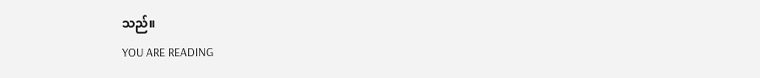သည်။
YOU ARE READING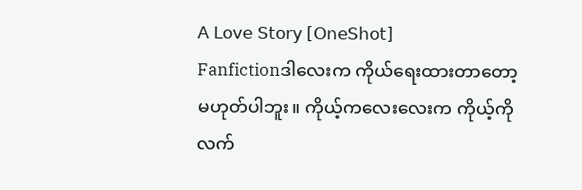𝖠 𝖫𝗈𝗏𝖾 𝖲𝗍𝗈𝗋𝗒 [𝖮𝗇𝖾𝖲𝗁𝗈𝗍]
Fanfictionဒါလေးက ကိုယ်ရေးထားတာတော့ မဟုတ်ပါဘူး။ ကိုယ့်ကလေးလေးက ကိုယ့်ကို လက်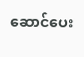ဆောင်ပေး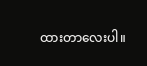ထားတာလေးပါ။